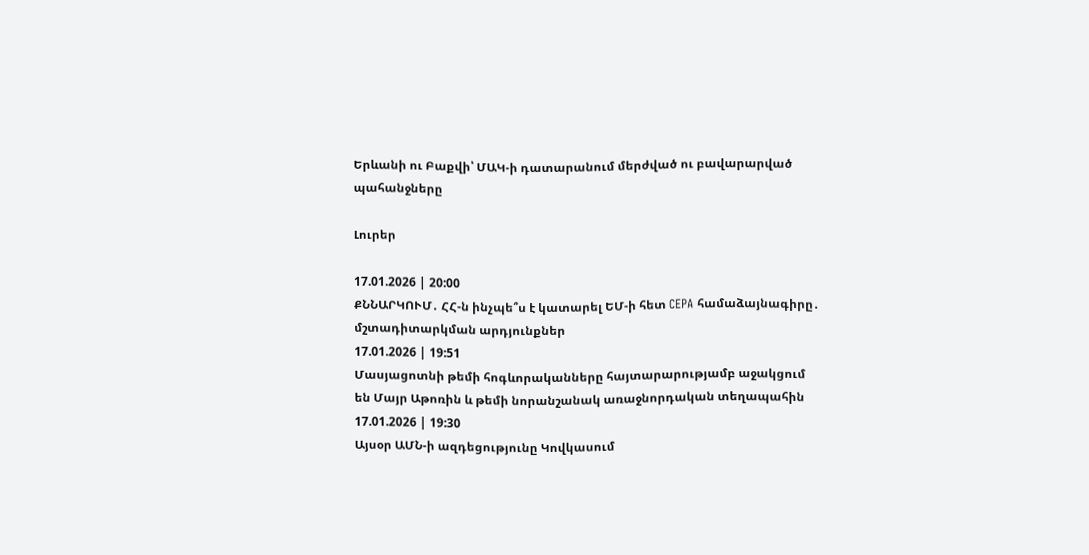Երևանի ու Բաքվի՝ ՄԱԿ-ի դատարանում մերժված ու բավարարված պահանջները

Լուրեր

17.01.2026 | 20:00
ՔՆՆԱՐԿՈՒՄ․ ՀՀ-ն ինչպե՞ս է կատարել ԵՄ-ի հետ CEPA համաձայնագիրը․ մշտադիտարկման արդյունքներ
17.01.2026 | 19:51
Մասյացոտնի թեմի հոգևորականները հայտարարությամբ աջակցում են Մայր Աթոռին և թեմի նորանշանակ առաջնորդական տեղապահին
17.01.2026 | 19:30
Այսօր ԱՄՆ-ի ազդեցությունը Կովկասում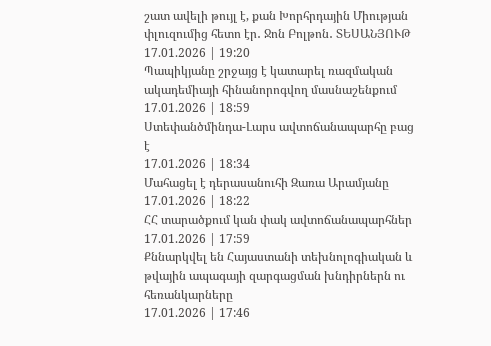շատ ավելի թույլ է, քան Խորհրդային Միության փլուզումից հետո էր․ Ջոն Բոլթոն․ ՏԵՍԱՆՅՈՒԹ
17.01.2026 | 19:20
Պապիկյանը շրջայց է կատարել ռազմական ակադեմիայի հինանորոգվող մասնաշենքում
17.01.2026 | 18:59
Ստեփանծմինդա-Լարս ավտոճանապարհը բաց է
17.01.2026 | 18:34
Մահացել է դերասանուհի Զառա Արամյանը
17.01.2026 | 18:22
ՀՀ տարածքում կան փակ ավտոճանապարհներ
17.01.2026 | 17:59
Քննարկվել են Հայաստանի տեխնոլոգիական և թվային ապագայի զարգացման խնդիրներն ու հեռանկարները
17.01.2026 | 17:46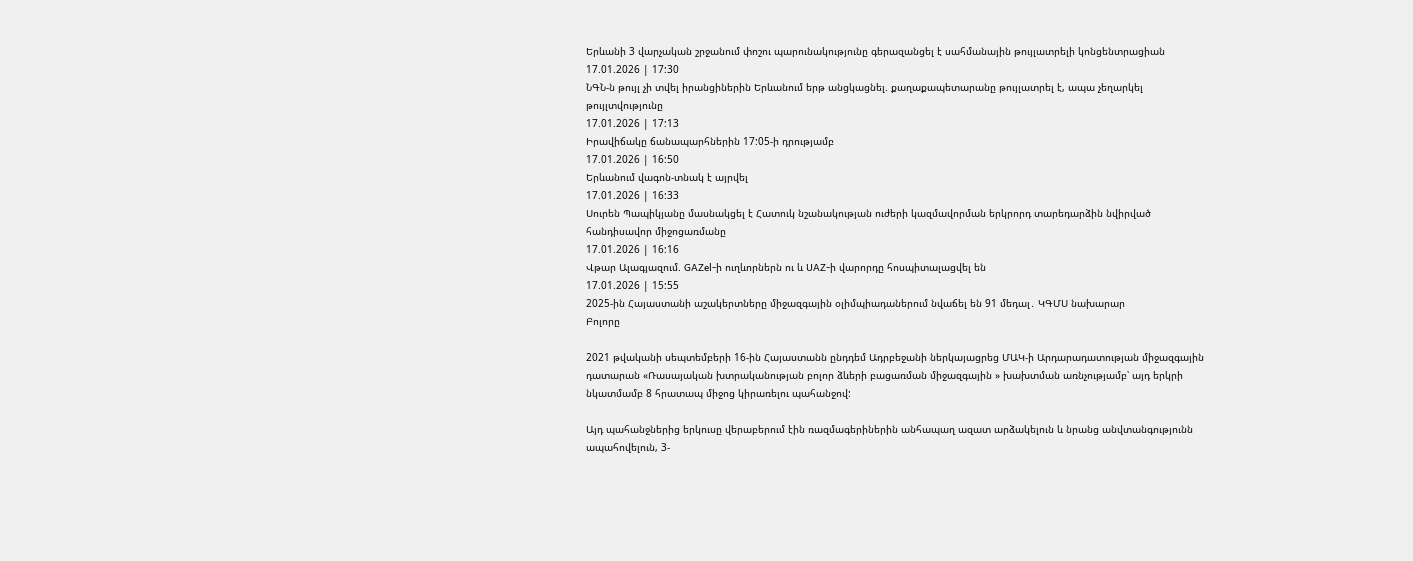Երևանի 3 վարչական շրջանում փոշու պարունակությունը գերազանցել է սահմանային թույլատրելի կոնցենտրացիան
17.01.2026 | 17:30
ՆԳՆ-ն թույլ չի տվել իրանցիներին Երևանում երթ անցկացնել. քաղաքապետարանը թույլատրել է, ապա չեղարկել թույլտվությունը
17.01.2026 | 17:13
Իրավիճակը ճանապարհներին 17:05-ի դրությամբ
17.01.2026 | 16:50
Երևանում վագոն-տնակ է այրվել
17.01.2026 | 16:33
Սուրեն Պապիկյանը մասնակցել է Հատուկ նշանակության ուժերի կազմավորման երկրորդ տարեդարձին նվիրված հանդիսավոր միջոցառմանը
17.01.2026 | 16:16
Վթար Ալագյազում. GAZel-ի ուղևորներն ու և UAZ-ի վարորդը հոսպիտալացվել են
17.01.2026 | 15:55
2025-ին Հայաստանի աշակերտները միջազգային օլիմպիադաներում նվաճել են 91 մեդալ․ ԿԳՄՍ նախարար
Բոլորը

2021 թվականի սեպտեմբերի 16-ին Հայաստանն ընդդեմ Ադրբեջանի ներկայացրեց ՄԱԿ-ի Արդարադատության միջազգային դատարան «Ռասայական խտրականության բոլոր ձևերի բացառման միջազգային » խախտման առնչությամբ՝ այդ երկրի նկատմամբ 8 հրատապ միջոց կիրառելու պահանջով:

Այդ պահանջներից երկուսը վերաբերում էին ռազմագերիներին անհապաղ ազատ արձակելուն և նրանց անվտանգությունն ապահովելուն, 3-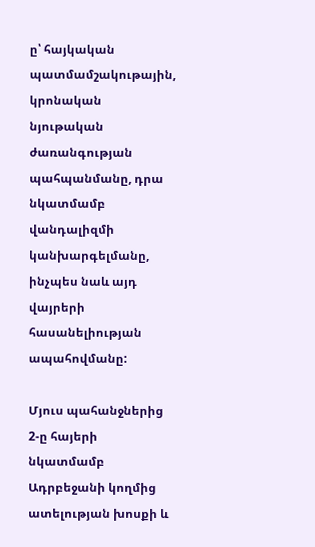ը՝ հայկական պատմամշակութային, կրոնական նյութական ժառանգության պահպանմանը, դրա նկատմամբ վանդալիզմի կանխարգելմանը, ինչպես նաև այդ վայրերի հասանելիության ապահովմանը:

Մյուս պահանջներից 2-ը հայերի նկատմամբ Ադրբեջանի կողմից ատելության խոսքի և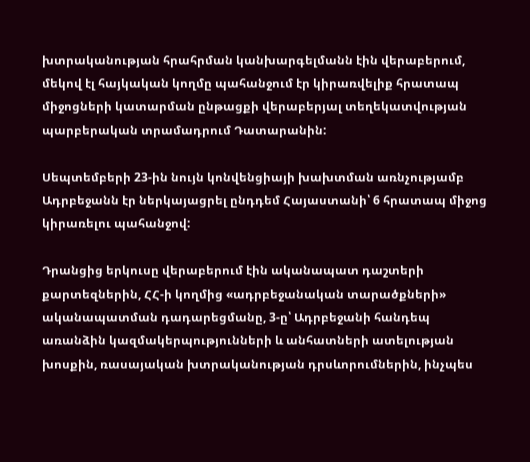խտրականության հրահրման կանխարգելմանն էին վերաբերում, մեկով էլ հայկական կողմը պահանջում էր կիրառվելիք հրատապ միջոցների կատարման ընթացքի վերաբերյալ տեղեկատվության պարբերական տրամադրում Դատարանին:

Սեպտեմբերի 23-ին նույն կոնվենցիայի խախտման առնչությամբ Ադրբեջանն էր ներկայացրել ընդդեմ Հայաստանի՝ 6 հրատապ միջոց կիրառելու պահանջով:

Դրանցից երկուսը վերաբերում էին ականապատ դաշտերի քարտեզներին, ՀՀ-ի կողմից «ադրբեջանական տարածքների» ականապատման դադարեցմանը, 3-ը՝ Ադրբեջանի հանդեպ առանձին կազմակերպությունների և անհատների ատելության խոսքին, ռասայական խտրականության դրսևորումներին, ինչպես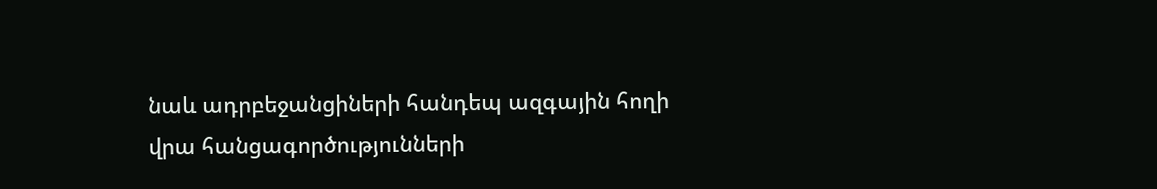նաև ադրբեջանցիների հանդեպ ազգային հողի վրա հանցագործությունների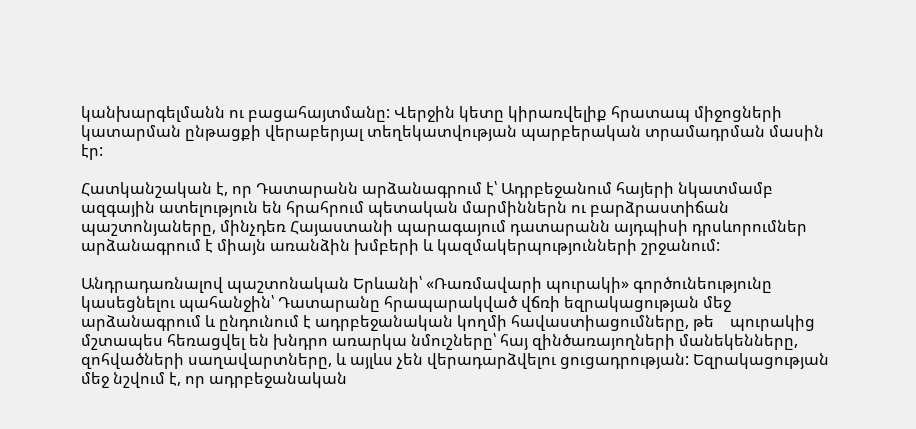կանխարգելմանն ու բացահայտմանը: Վերջին կետը կիրառվելիք հրատապ միջոցների կատարման ընթացքի վերաբերյալ տեղեկատվության պարբերական տրամադրման մասին էր:

Հատկանշական է, որ Դատարանն արձանագրում է՝ Ադրբեջանում հայերի նկատմամբ ազգային ատելություն են հրահրում պետական մարմիններն ու բարձրաստիճան պաշտոնյաները, մինչդեռ Հայաստանի պարագայում դատարանն այդպիսի դրսևորումներ արձանագրում է միայն առանձին խմբերի և կազմակերպությունների շրջանում:

Անդրադառնալով պաշտոնական Երևանի՝ «Ռառմավարի պուրակի» գործունեությունը կասեցնելու պահանջին՝ Դատարանը հրապարակված վճռի եզրակացության մեջ արձանագրում և ընդունում է ադրբեջանական կողմի հավաստիացումները, թե    պուրակից մշտապես հեռացվել են խնդրո առարկա նմուշները՝ հայ զինծառայողների մանեկենները, զոհվածների սաղավարտները, և այլևս չեն վերադարձվելու ցուցադրության: Եզրակացության մեջ նշվում է, որ ադրբեջանական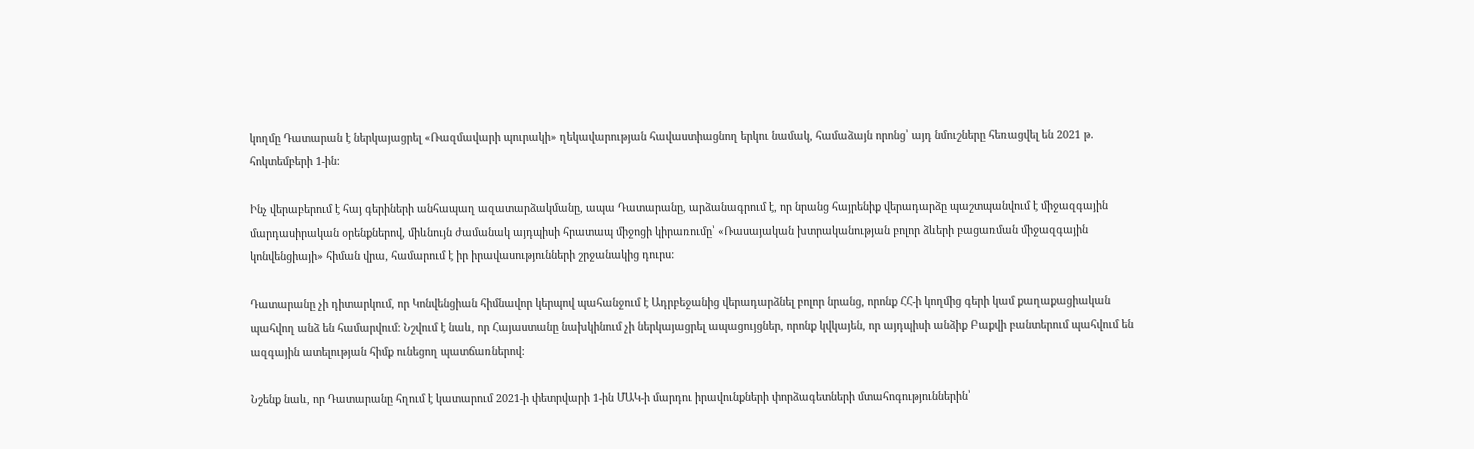կողմը Դատարան է ներկայացրել «Ռազմավարի պուրակի» ղեկավարության հավաստիացնող երկու նամակ, համաձայն որոնց՝ այդ նմուշները հեռացվել են 2021 թ․ հոկտեմբերի 1-ին:

Ինչ վերաբերում է հայ գերիների անհապաղ ազատարձակմանը, ապա Դատարանը, արձանագրում է, որ նրանց հայրենիք վերադարձը պաշտպանվում է միջազգային մարդասիրական օրենքներով, միևնույն ժամանակ այդպիսի հրատապ միջոցի կիրառումը՝ «Ռասայական խտրականության բոլոր ձևերի բացառման միջազգային կոնվենցիայի» հիման վրա, համարում է իր իրավասությունների շրջանակից դուրս:

Դատարանը չի դիտարկում, որ Կոնվենցիան հիմնավոր կերպով պահանջում է Ադրբեջանից վերադարձնել բոլոր նրանց, որոնք ՀՀ-ի կողմից գերի կամ քաղաքացիական պահվող անձ են համարվում: Նշվում է նաև, որ Հայաստանը նախկինում չի ներկայացրել ապացույցներ, որոնք կվկայեն, որ այդպիսի անձիք Բաքվի բանտերում պահվում են ազգային ատելության հիմք ունեցող պատճառներով:

Նշենք նաև, որ Դատարանը հղում է կատարում 2021-ի փետրվարի 1-ին ՄԱԿ-ի մարդու իրավունքների փորձագետների մտահոգություններին՝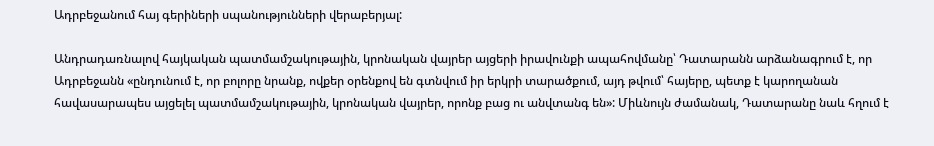Ադրբեջանում հայ գերիների սպանությունների վերաբերյալ:

Անդրադառնալով հայկական պատմամշակութային, կրոնական վայրեր այցերի իրավունքի ապահովմանը՝ Դատարանն արձանագրում է, որ Ադրբեջանն «ընդունում է, որ բոլորը նրանք, ովքեր օրենքով են գտնվում իր երկրի տարածքում, այդ թվում՝ հայերը, պետք է կարողանան հավասարապես այցելել պատմամշակութային, կրոնական վայրեր, որոնք բաց ու անվտանգ են»: Միևնույն ժամանակ, Դատարանը նաև հղում է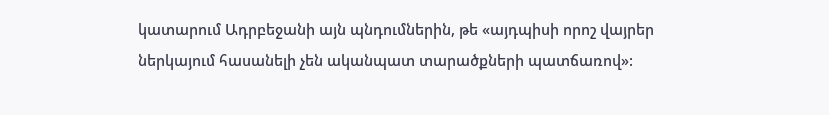կատարում Ադրբեջանի այն պնդումներին, թե «այդպիսի որոշ վայրեր ներկայում հասանելի չեն ականպատ տարածքների պատճառով»: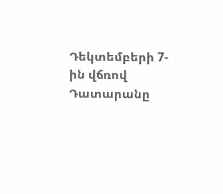Դեկտեմբերի 7-ին վճռով Դատարանը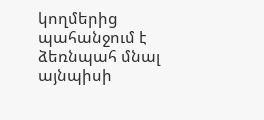կողմերից պահանջում է ձեռնպահ մնալ այնպիսի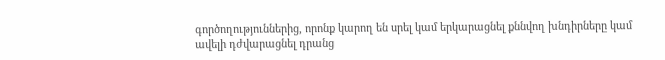գործողություններից, որոնք կարող են սրել կամ երկարացնել քննվող խնդիրները կամ ավելի դժվարացնել դրանց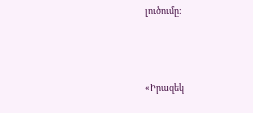լուծումը:



«Իրազեկ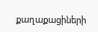քաղաքացիների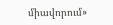միավորում»